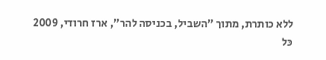ללא כותרת, מתוך "השביל, בכניסה להר", ארז חרודי, 2009
כּל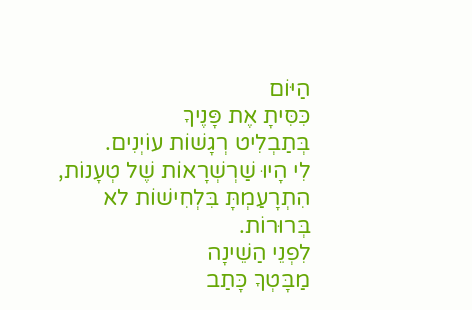הַיּוֹם
כִּסִּיתָ אֶת פָּנֶיךָ
בְּתַבְלִיט רְגָשׁוֹת עוֹיְנִים.
לִי הָיוּ שַׁרְשְׁרָאוֹת שֶׁל טְעָנוֹת,
הִתְרָעַמְתָּ בִּלְחִישׁוֹת לא בְּרוּרוֹת.
לִפְנֵי הַשֵׁינָה
מַבָּטְךָ כָּתַב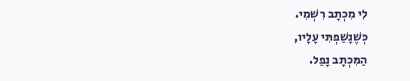לִי מִכְתָב רִשְׁמִי.
כְּשֶׁנָשַׁפְתִּי עָלָיו,
הַמִּכְתָב נָפַל.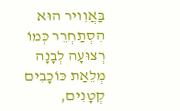בַּאֲוִויר הוּא הִסְתַחְרֵר כְּמוֹ
רְצוּעָה לְבָנָה
מְלֵאַת כּוֹכָבִים קְטָנִים,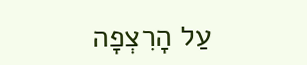עַל הָרִצְפָה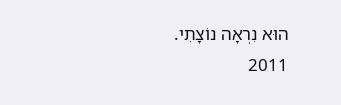הוּא נִרְאָה נוֹצָתִי.
2011